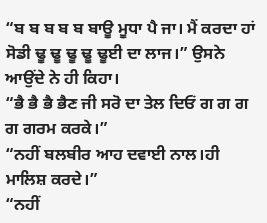“ਬ ਬ ਬ ਬ ਬ ਬਾਊ ਮੂਧਾ ਪੈ ਜਾ। ਮੈਂ ਕਰਦਾ ਹਾਂ ਸੋਡੀ ਢੂ ਢੂ ਢੂ ਢੂ ਢੂਈ ਦਾ ਲਾਜ।” ਉਸਨੇ ਆਉਂਦੇ ਨੇ ਹੀ ਕਿਹਾ।
“ਭੈ ਭੈ ਭੈ ਭੈਣ ਜੀ ਸਰੋ ਦਾ ਤੇਲ ਦਿਓਂ ਗ ਗ ਗ ਗ ਗਰਮ ਕਰਕੇ।”
“ਨਹੀਂ ਬਲਬੀਰ ਆਹ ਦਵਾਈ ਨਾਲ।ਹੀ ਮਾਲਿਸ਼ ਕਰਦੇ।”
“ਨਹੀਂ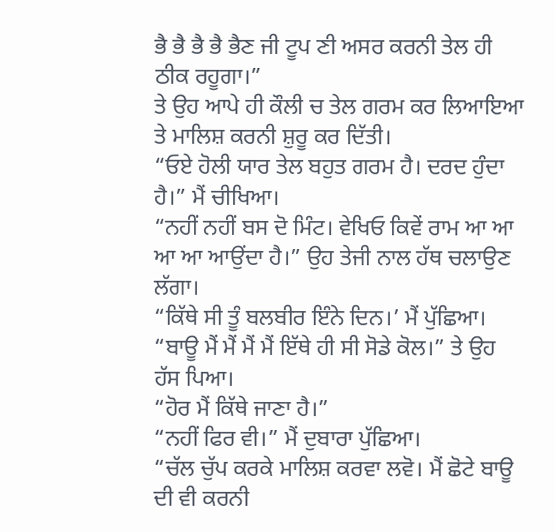ਭੈ ਭੈ ਭੈ ਭੈ ਭੈਣ ਜੀ ਟੂਪ ਣੀ ਅਸਰ ਕਰਨੀ ਤੇਲ ਹੀ ਠੀਕ ਰਹੂਗਾ।”
ਤੇ ਉਹ ਆਪੇ ਹੀ ਕੌਲੀ ਚ ਤੇਲ ਗਰਮ ਕਰ ਲਿਆਇਆ ਤੇ ਮਾਲਿਸ਼ ਕਰਨੀ ਸ਼ੁਰੂ ਕਰ ਦਿੱਤੀ।
“ਓਏ ਹੋਲੀ ਯਾਰ ਤੇਲ ਬਹੁਤ ਗਰਮ ਹੈ। ਦਰਦ ਹੁੰਦਾ ਹੈ।” ਮੈਂ ਚੀਖਿਆ।
“ਨਹੀਂ ਨਹੀਂ ਬਸ ਦੋ ਮਿੰਟ। ਵੇਖਿਓ ਕਿਵੇਂ ਰਾਮ ਆ ਆ ਆ ਆ ਆਉਂਦਾ ਹੈ।” ਉਹ ਤੇਜੀ ਨਾਲ ਹੱਥ ਚਲਾਉਣ ਲੱਗਾ।
“ਕਿੱਥੇ ਸੀ ਤੂੰ ਬਲਬੀਰ ਇੰਨੇ ਦਿਨ।’ ਮੈਂ ਪੁੱਛਿਆ।
“ਬਾਊ ਮੈਂ ਮੈਂ ਮੈਂ ਮੈਂ ਇੱਥੇ ਹੀ ਸੀ ਸੋਡੇ ਕੋਲ।” ਤੇ ਉਹ ਹੱਸ ਪਿਆ।
“ਹੋਰ ਮੈਂ ਕਿੱਥੇ ਜਾਣਾ ਹੈ।”
“ਨਹੀਂ ਫਿਰ ਵੀ।” ਮੈਂ ਦੁਬਾਰਾ ਪੁੱਛਿਆ।
“ਚੱਲ ਚੁੱਪ ਕਰਕੇ ਮਾਲਿਸ਼ ਕਰਵਾ ਲਵੋ। ਮੈਂ ਛੋਟੇ ਬਾਊ ਦੀ ਵੀ ਕਰਨੀ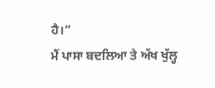ਹੈ।”
ਮੈਂ ਪਾਸਾ ਬਦਲਿਆ ਤੇ ਅੱਖ ਖੁੱਲ੍ਹ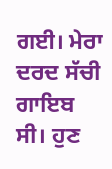ਗਈ। ਮੇਰਾ ਦਰਦ ਸੱਚੀ ਗਾਇਬ ਸੀ। ਹੁਣ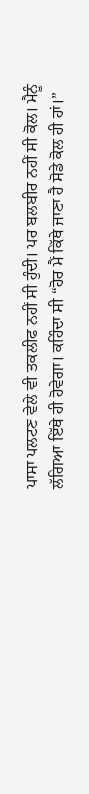ਪਾਸਾ ਪਲਟਣ ਵੇਲੇ ਵੀ ਤਕਲੀਫ ਨਹੀਂ ਸੀ ਹੁੰਦੀ। ਪਰ ਬਲਬੀਰ ਨਹੀਂ ਸੀ ਕੋਲ। ਮੈਨੂੰ ਲੱਗਿਆ ਇੱਥੇ ਹੀ ਹੋਵੇਗਾ। ਕਹਿੰਦਾ ਸੀ “ਹੋਰ ਮੈਂ ਕਿੱਥੇ ਜਾਣਾ ਹੈ ਸੋਡੇ ਕੋਲ ਹੀ ਹਾਂ।”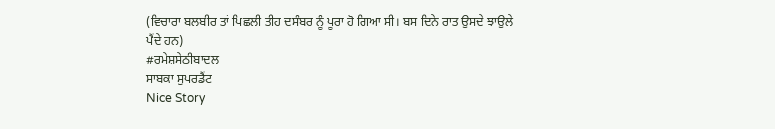(ਵਿਚਾਰਾ ਬਲਬੀਰ ਤਾਂ ਪਿਛਲੀ ਤੀਹ ਦਸੰਬਰ ਨੂੰ ਪੂਰਾ ਹੋ ਗਿਆ ਸੀ। ਬਸ ਦਿਨੇ ਰਾਤ ਉਸਦੇ ਝਾਉਲੇ ਪੈਂਦੇ ਹਨ)
#ਰਮੇਸ਼ਸੇਠੀਬਾਦਲ
ਸਾਬਕਾ ਸੁਪਰਡੈਂਟ
Nice Story